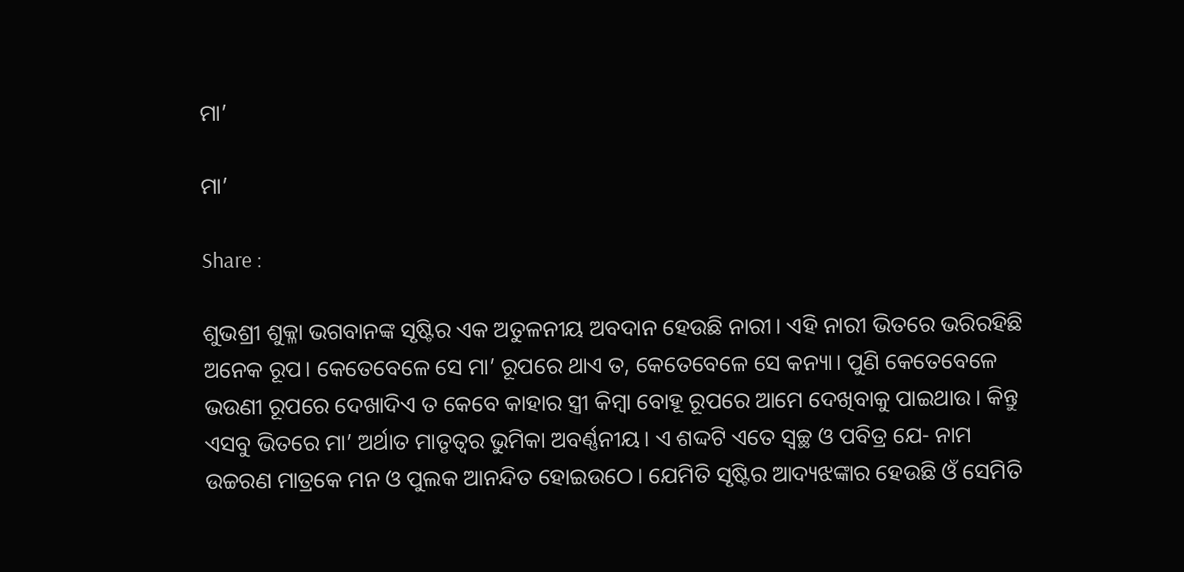ମା’

ମା’

Share :

ଶୁଭଶ୍ରୀ ଶୁକ୍ଳା ଭଗବାନଙ୍କ ସୃଷ୍ଟିର ଏକ ଅତୁଳନୀୟ ଅବଦାନ ହେଉଛି ନାରୀ। ଏହି ନାରୀ ଭିତରେ ଭରିରହିଛି ଅନେକ ରୂପ। କେତେବେଳେ ସେ ମା’ ରୂପରେ ଥାଏ ତ, କେତେବେଳେ ସେ କନ୍ୟା। ପୁଣି କେତେବେଳେ ଭଉଣୀ ରୂପରେ ଦେଖାଦିଏ ତ କେବେ କାହାର ସ୍ତ୍ରୀ କିମ୍ୱା ବୋହୂ ରୂପରେ ଆମେ ଦେଖିବାକୁ ପାଇଥାଉ। କିନ୍ତୁ ଏସବୁ ଭିତରେ ମା’ ଅର୍ଥାତ ମାତୃତ୍ୱର ଭୁମିକା ଅବର୍ଣ୍ଣନୀୟ। ଏ ଶଦ୍ଦଟି ଏତେ ସ୍ୱଚ୍ଛ ଓ ପବିତ୍ର ଯେ- ନାମ ଉଚ୍ଚରଣ ମାତ୍ରକେ ମନ ଓ ପୁଲକ ଆନନ୍ଦିତ ହୋଇଉଠେ। ଯେମିତି ସୃଷ୍ଟିର ଆଦ୍ୟଝଙ୍କାର ହେଉଛି ଓଁ ସେମିତି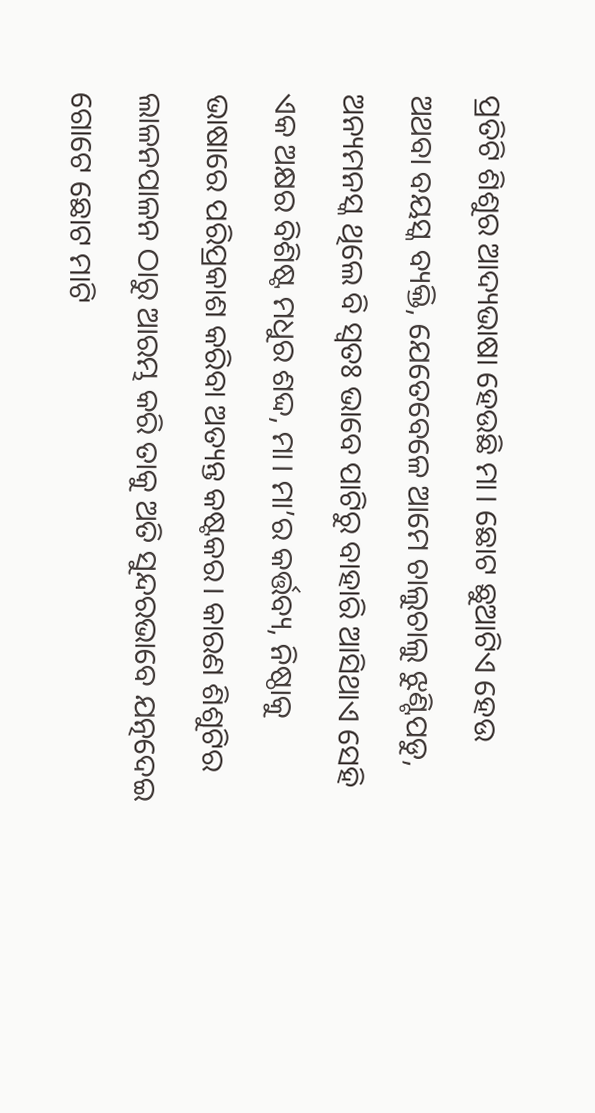ପ୍ରତିଟି ଶିଶୁର ଆଦ୍ୟଭାଷା ହେଉଛି ମା। ଛୋଟ ଛୁଆଟିଏ ହେଉ ଅଥବା ବୟସ୍କ ବ୍ୟକ୍ତି, ଯେତେବେଳେ ଆମେ ଚାଲୁଚାଲୁ ଝୁଣ୍ଟିପଡୁ, ଅନ୍ୟମନସ୍କ ଥିଲେ ବି ସ୍ୱତଃ ଭାବେ ପାଟିରୁ ବାହାରି ଆସିଥାଏ ସେହି ଏକ ଅକ୍ଷର ବିଶିଷ୍ଟ ମଧୁର ଶଦ୍ଦ, ମା। ମା’ର କର୍ତ୍ତବ୍ୟ, ନିଷ୍ଠାକୁ ଭାଷାରେ ପରିପ୍ରକାଶ କରିବା ଅତ୍ୟନ୍ତ କଷ୍ଟକର। କାରଣ ଶିଶୁଟିର ଲାଳନପାଳନ ଠାରୁ ଆରମ୍ଭ କରି ତାକୁ ଅତି ସୁନ୍ଦରଭାବେ ଯତ୍ନଦେଇ ଗୋଟେ ଛୋଟ ମାଟି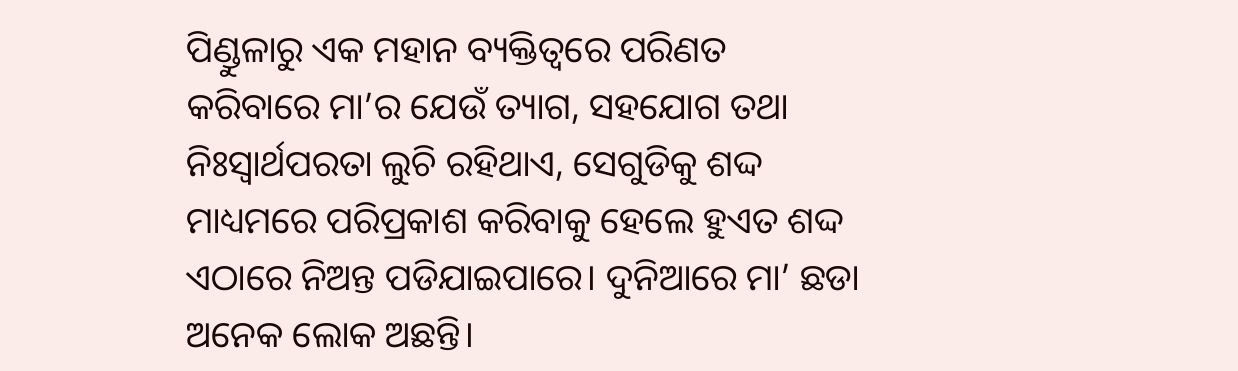ପିଣ୍ଡୁଳାରୁ ଏକ ମହାନ ବ୍ୟକ୍ତିତ୍ୱରେ ପରିଣତ କରିବାରେ ମା’ର ଯେଉଁ ତ୍ୟାଗ, ସହଯୋଗ ତଥା ନିଃସ୍ୱାର୍ଥପରତା ଲୁଚି ରହିଥାଏ, ସେଗୁଡିକୁ ଶଦ୍ଦ ମାଧ୍ୟମରେ ପରିପ୍ରକାଶ କରିବାକୁ ହେଲେ ହୁଏତ ଶଦ୍ଦ ଏଠାରେ ନିଅନ୍ତ ପଡିଯାଇପାରେ। ଦୁନିଆରେ ମା’ ଛଡା ଅନେକ ଲୋକ ଅଛନ୍ତି।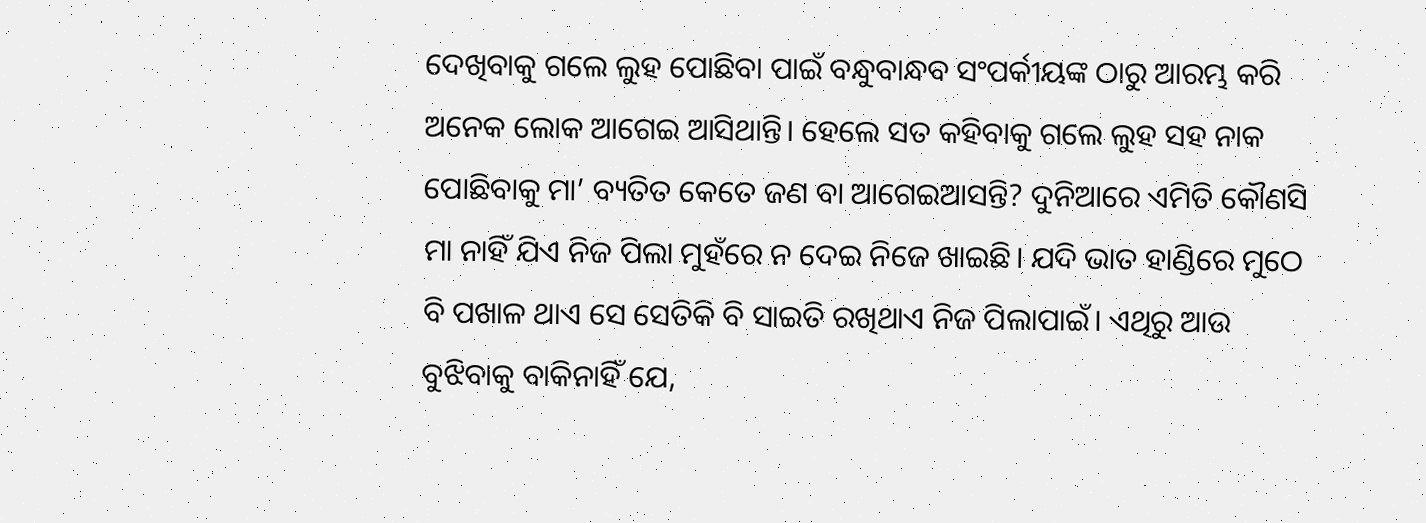ଦେଖିବାକୁ ଗଲେ ଲୁହ ପୋଛିବା ପାଇଁ ବନ୍ଧୁବାନ୍ଧବ ସଂପର୍କୀୟଙ୍କ ଠାରୁ ଆରମ୍ଭ କରି ଅନେକ ଲୋକ ଆଗେଇ ଆସିଥାନ୍ତି। ହେଲେ ସତ କହିବାକୁ ଗଲେ ଲୁହ ସହ ନାକ ପୋଛିବାକୁ ମା’ ବ୍ୟତିତ କେତେ ଜଣ ବା ଆଗେଇଆସନ୍ତି? ଦୁନିଆରେ ଏମିତି କୌଣସି ମା ନାହିଁ ଯିଏ ନିଜ ପିଲା ମୁହଁରେ ନ ଦେଇ ନିଜେ ଖାଇଛି। ଯଦି ଭାତ ହାଣ୍ଡିରେ ମୁଠେ ବି ପଖାଳ ଥାଏ ସେ ସେତିକି ବି ସାଇତି ରଖିଥାଏ ନିଜ ପିଲାପାଇଁ। ଏଥିରୁ ଆଉ ବୁଝିବାକୁ ବାକିନାହିଁ ଯେ,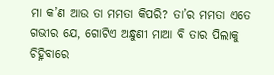ମା କ’ଣ ଆଉ ତା ମମତା କିପରି? ତା’ର ମମତା ଏତେ ଗଭୀର ଯେ, ଗୋଟିଏ ଅନ୍ଧୁଣୀ ମାଆ ବି ତାର ପିଲାକୁ ଚିହ୍ନିବାରେ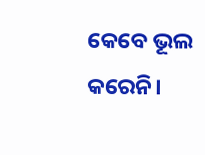କେବେ ଭୂଲ କରେନି।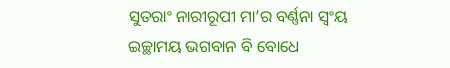ସୁତରାଂ ନାରୀରୂପୀ ମା’ର ବର୍ଣ୍ଣନା ସ୍ୱଂୟ ଇଚ୍ଛାମୟ ଭଗବାନ ବି ବୋଧେ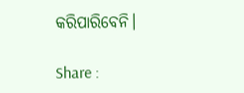କରିପାରିବେନି।

Share :